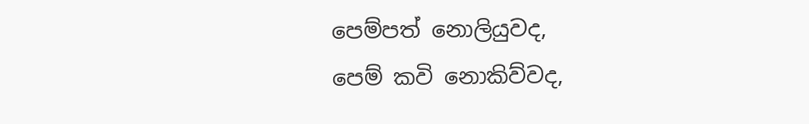පෙම්පත් නොලියුවද,
පෙම් කවි නොකිව්වද,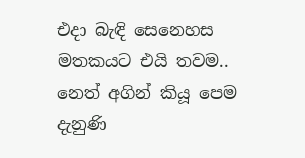එදා බැඳි සෙනෙහස
මතකයට එයි තවම..
නෙත් අගින් කියූ පෙම
දැනුණි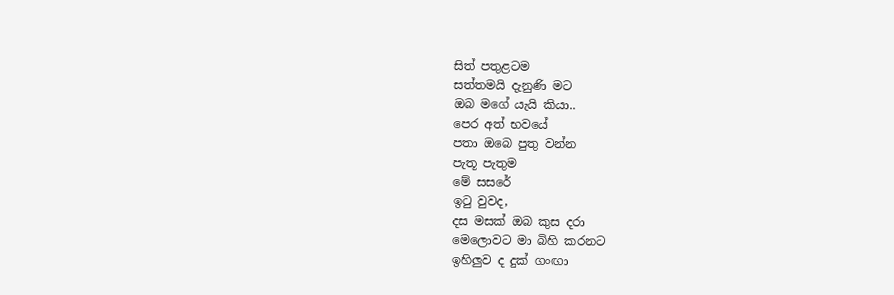සිත් පතුළටම
සත්තමයි දැනුණි මට
ඔබ මගේ යැයි කියා..
පෙර අත් භවයේ
පතා ඔබෙ පුතු වන්න
පැතූ පැතුම
මේ සසරේ
ඉටු වුවද,
දස මසක් ඔබ කුස දරා
මෙලොවට මා බිහි කරනට
ඉහිලුව ද දුක් ගංඟා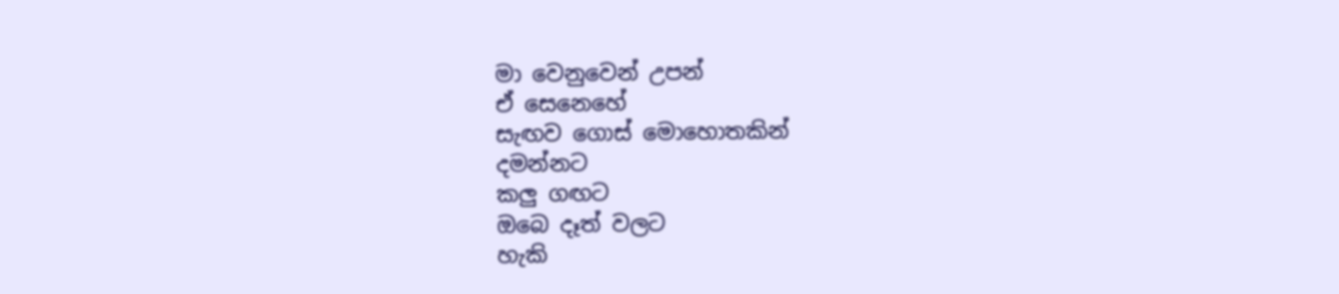මා වෙනුවෙන් උපන්
ඒ සෙනෙහේ
සැඟව ගොස් මොහොතකින්
දමන්නට
කලු ගඟට
ඔබෙ දෑත් වලට
හැකි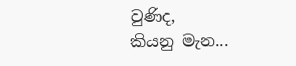වුණිද,
කියනු මැන...